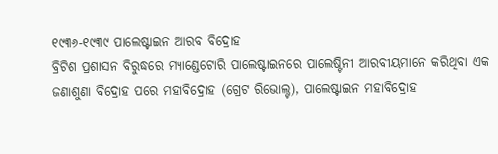୧୯୩୬-୧୯୩୯ ପାଲେଷ୍ଟାଇନ ଆରବ ବିଦ୍ରୋହ
ବ୍ରିଟିଶ ପ୍ରଶାସନ ବିରୁଦ୍ଧରେ ମ୍ୟାଣ୍ଡେଟୋରି ପାଲେଷ୍ଟାଇନରେ ପାଲେଷ୍ଟିନୀ ଆରବୀୟମାନେ କରିଥିବା ଏକ ଜଣାଶୁଣା ବିଦ୍ରୋହ ପରେ ମହାବିଦ୍ରୋହ (ଗ୍ରେଟ ରିଭୋଲ୍ଟ), ପାଲେଷ୍ଟାଇନ ମହାବିଦ୍ରୋହ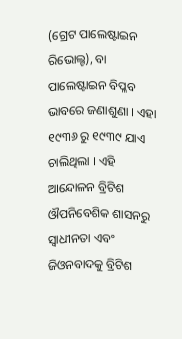(ଗ୍ରେଟ ପାଲେଷ୍ଟାଇନ ରିଭୋଲ୍ଟ), ବା ପାଲେଷ୍ଟାଇନ ବିପ୍ଳବ ଭାବରେ ଜଣାଶୁଣା । ଏହା ୧୯୩୬ ରୁ ୧୯୩୯ ଯାଏ ଚାଲିଥିଲା । ଏହି ଆନ୍ଦୋଳନ ବ୍ରିଟିଶ ଔପନିବେଶିକ ଶାସନରୁ ସ୍ୱାଧୀନତା ଏବଂ ଜିଓନବାଦକୁ ବ୍ରିଟିଶ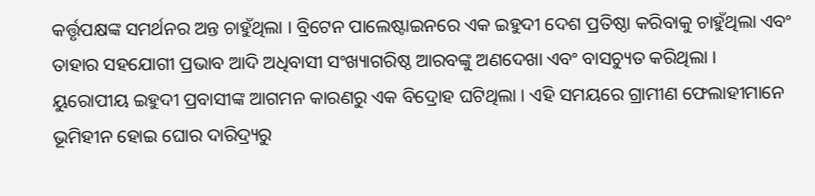କର୍ତ୍ତୃପକ୍ଷଙ୍କ ସମର୍ଥନର ଅନ୍ତ ଚାହୁଁଥିଲା । ବ୍ରିଟେନ ପାଲେଷ୍ଟାଇନରେ ଏକ ଇହୁଦୀ ଦେଶ ପ୍ରତିଷ୍ଠା କରିବାକୁ ଚାହୁଁଥିଲା ଏବଂ ତାହାର ସହଯୋଗୀ ପ୍ରଭାବ ଆଦି ଅଧିବାସୀ ସଂଖ୍ୟାଗରିଷ୍ଠ ଆରବଙ୍କୁ ଅଣଦେଖା ଏବଂ ବାସଚ୍ୟୁତ କରିଥିଲା ।
ୟୁରୋପୀୟ ଇହୁଦୀ ପ୍ରବାସୀଙ୍କ ଆଗମନ କାରଣରୁ ଏକ ବିଦ୍ରୋହ ଘଟିଥିଲା । ଏହି ସମୟରେ ଗ୍ରାମୀଣ ଫେଲାହୀମାନେ ଭୂମିହୀନ ହୋଇ ଘୋର ଦାରିଦ୍ର୍ୟରୁ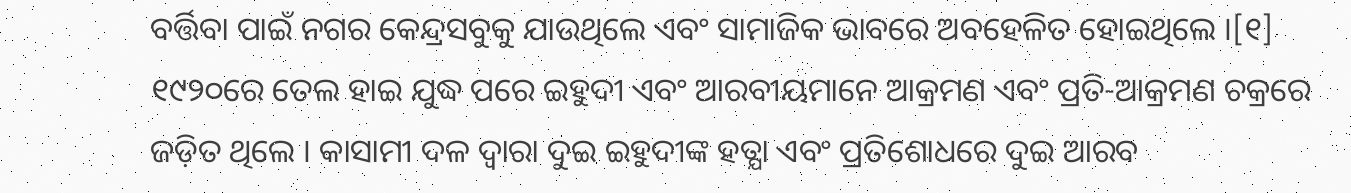ବର୍ତ୍ତିବା ପାଇଁ ନଗର କେନ୍ଦ୍ରସବୁକୁ ଯାଉଥିଲେ ଏବଂ ସାମାଜିକ ଭାବରେ ଅବହେଳିତ ହୋଇଥିଲେ ।[୧] ୧୯୨୦ରେ ତେଲ ହାଇ ଯୁଦ୍ଧ ପରେ ଇହୁଦୀ ଏବଂ ଆରବୀୟମାନେ ଆକ୍ରମଣ ଏବଂ ପ୍ରତି-ଆକ୍ରମଣ ଚକ୍ରରେ ଜଡ଼ିତ ଥିଲେ । କାସାମୀ ଦଳ ଦ୍ୱାରା ଦୁଇ ଇହୁଦୀଙ୍କ ହତ୍ଯା ଏବଂ ପ୍ରତିଶୋଧରେ ଦୁଇ ଆରବ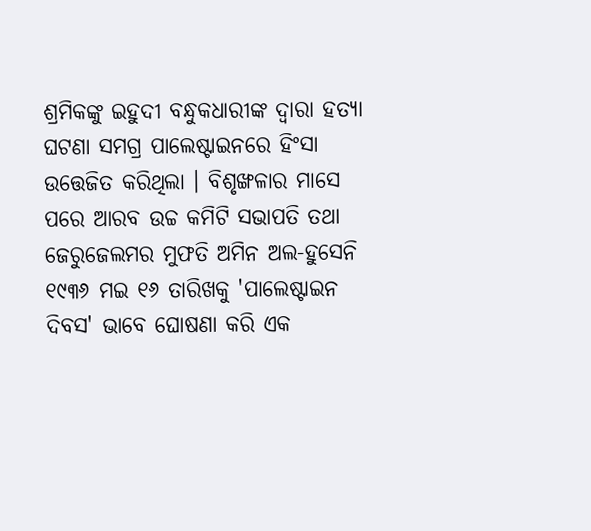ଶ୍ରମିକଙ୍କୁ ଇହୁଦୀ ବନ୍ଧୁକଧାରୀଙ୍କ ଦ୍ୱାରା ହତ୍ଯା ଘଟଣା ସମଗ୍ର ପାଲେଷ୍ଟାଇନରେ ହିଂସା ଉତ୍ତେଜିତ କରିଥିଲା । ବିଶୃଙ୍ଖଳାର ମାସେ ପରେ ଆରବ ଉଚ୍ଚ କମିଟି ସଭାପତି ତଥା ଜେରୁଜେଲମର ମୁଫତି ଅମିନ ଅଲ-ହୁସେନି ୧୯୩୬ ମଇ ୧୬ ତାରିଖକୁ 'ପାଲେଷ୍ଟାଇନ ଦିବସ' ଭାବେ ଘୋଷଣା କରି ଏକ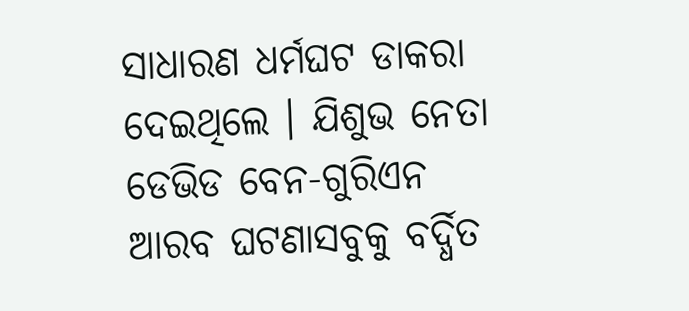ସାଧାରଣ ଧର୍ମଘଟ ଡାକରା ଦେଇଥିଲେ । ଯିଶୁଭ ନେତା ଡେଭିଡ ବେନ-ଗୁରିଏନ ଆରବ ଘଟଣାସବୁକୁ ବର୍ଦ୍ଧିତ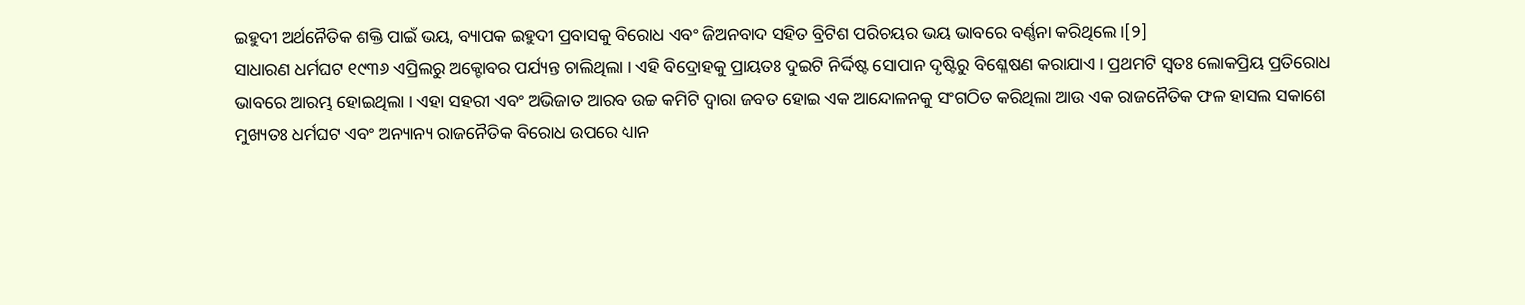ଇହୁଦୀ ଅର୍ଥନୈତିକ ଶକ୍ତି ପାଇଁ ଭୟ, ବ୍ୟାପକ ଇହୁଦୀ ପ୍ରବାସକୁ ବିରୋଧ ଏବଂ ଜିଅନବାଦ ସହିତ ବ୍ରିଟିଶ ପରିଚୟର ଭୟ ଭାବରେ ବର୍ଣ୍ଣନା କରିଥିଲେ ।[୨]
ସାଧାରଣ ଧର୍ମଘଟ ୧୯୩୬ ଏପ୍ରିଲରୁ ଅକ୍ଟୋବର ପର୍ଯ୍ୟନ୍ତ ଚାଲିଥିଲା । ଏହି ବିଦ୍ରୋହକୁ ପ୍ରାୟତଃ ଦୁଇଟି ନିର୍ଦ୍ଦିଷ୍ଟ ସୋପାନ ଦୃଷ୍ଟିରୁ ବିଶ୍ଳେଷଣ କରାଯାଏ । ପ୍ରଥମଟି ସ୍ୱତଃ ଲୋକପ୍ରିୟ ପ୍ରତିରୋଧ ଭାବରେ ଆରମ୍ଭ ହୋଇଥିଲା । ଏହା ସହରୀ ଏବଂ ଅଭିଜାତ ଆରବ ଉଚ୍ଚ କମିଟି ଦ୍ୱାରା ଜବତ ହୋଇ ଏକ ଆନ୍ଦୋଳନକୁ ସଂଗଠିତ କରିଥିଲା ଆଉ ଏକ ରାଜନୈତିକ ଫଳ ହାସଲ ସକାଶେ ମୁଖ୍ୟତଃ ଧର୍ମଘଟ ଏବଂ ଅନ୍ୟାନ୍ୟ ରାଜନୈତିକ ବିରୋଧ ଉପରେ ଧ୍ୟାନ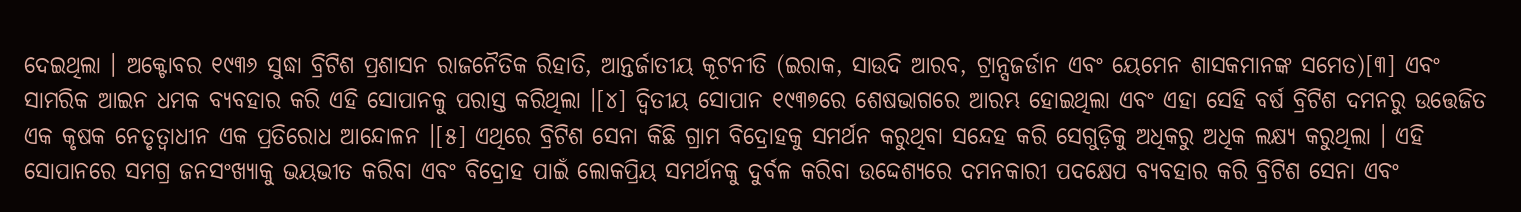ଦେଇଥିଲା । ଅକ୍ଟୋବର ୧୯୩୬ ସୁଦ୍ଧା ବ୍ରିଟିଶ ପ୍ରଶାସନ ରାଜନୈତିକ ରିହାତି, ଆନ୍ତର୍ଜାତୀୟ କୂଟନୀତି (ଇରାକ, ସାଉଦି ଆରବ, ଟ୍ରାନ୍ସଜର୍ଡାନ ଏବଂ ୟେମେନ ଶାସକମାନଙ୍କ ସମେତ)[୩] ଏବଂ ସାମରିକ ଆଇନ ଧମକ ବ୍ଯବହାର କରି ଏହି ସୋପାନକୁ ପରାସ୍ତ କରିଥିଲା ।[୪] ଦ୍ୱିତୀୟ ସୋପାନ ୧୯୩୭ରେ ଶେଷଭାଗରେ ଆରମ୍ଭ ହୋଇଥିଲା ଏବଂ ଏହା ସେହି ବର୍ଷ ବ୍ରିଟିଶ ଦମନରୁ ଉତ୍ତେଜିତ ଏକ କୃଷକ ନେତୃତ୍ୱାଧୀନ ଏକ ପ୍ରତିରୋଧ ଆନ୍ଦୋଳନ ।[୫] ଏଥିରେ ବ୍ରିଟିଶ ସେନା କିଛି ଗ୍ରାମ ବିଦ୍ରୋହକୁ ସମର୍ଥନ କରୁଥିବା ସନ୍ଦେହ କରି ସେଗୁଡ଼ିକୁ ଅଧିକରୁ ଅଧିକ ଲକ୍ଷ୍ୟ କରୁଥିଲା । ଏହି ସୋପାନରେ ସମଗ୍ର ଜନସଂଖ୍ଯାକୁ ଭୟଭୀତ କରିବା ଏବଂ ବିଦ୍ରୋହ ପାଇଁ ଲୋକପ୍ରିୟ ସମର୍ଥନକୁ ଦୁର୍ବଳ କରିବା ଉଦ୍ଦେଶ୍ୟରେ ଦମନକାରୀ ପଦକ୍ଷେପ ବ୍ୟବହାର କରି ବ୍ରିଟିଶ ସେନା ଏବଂ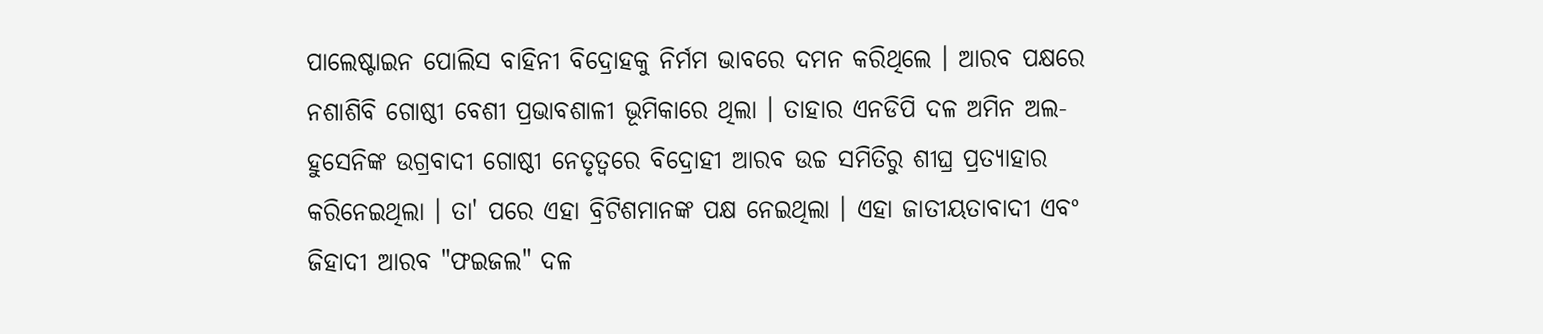ପାଲେଷ୍ଟାଇନ ପୋଲିସ ବାହିନୀ ବିଦ୍ରୋହକୁ ନିର୍ମମ ଭାବରେ ଦମନ କରିଥିଲେ । ଆରବ ପକ୍ଷରେ ନଶାଶିବି ଗୋଷ୍ଠୀ ବେଶୀ ପ୍ରଭାବଶାଳୀ ଭୂମିକାରେ ଥିଲା । ତାହାର ଏନଡିପି ଦଳ ଅମିନ ଅଲ-ହୁସେନିଙ୍କ ଉଗ୍ରବାଦୀ ଗୋଷ୍ଠୀ ନେତୃତ୍ୱରେ ବିଦ୍ରୋହୀ ଆରବ ଉଚ୍ଚ ସମିତିରୁ ଶୀଘ୍ର ପ୍ରତ୍ୟାହାର କରିନେଇଥିଲା । ତା' ପରେ ଏହା ବ୍ରିଟିଶମାନଙ୍କ ପକ୍ଷ ନେଇଥିଲା । ଏହା ଜାତୀୟତାବାଦୀ ଏବଂ ଜିହାଦୀ ଆରବ "ଫଇଜଲ" ଦଳ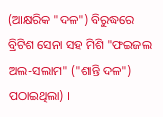(ଆକ୍ଷରିକ "ଦଳ") ବିରୁଦ୍ଧରେ ବ୍ରିଟିଶ ସେନା ସହ ମିଶି "ଫଇଜଲ ଅଲ-ସଲାମ" ("ଶାନ୍ତି ଦଳ") ପଠାଇଥିଲା) ।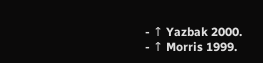- ↑ Yazbak 2000.
- ↑ Morris 1999.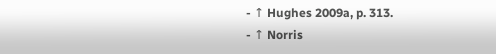- ↑ Hughes 2009a, p. 313.
- ↑ Norris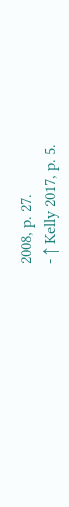2008, p. 27.
- ↑ Kelly 2017, p. 5.